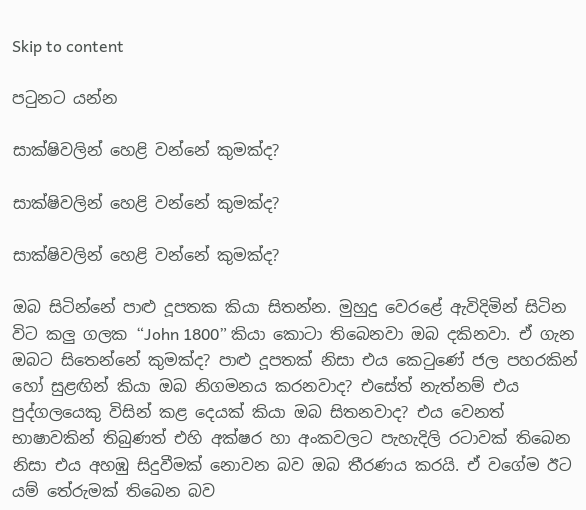Skip to content

පටුනට යන්න

සාක්ෂිවලින් හෙළි වන්නේ කුමක්ද?

සාක්ෂිවලින් හෙළි වන්නේ කුමක්ද?

සාක්ෂිවලින් හෙළි වන්නේ කුමක්ද?

ඔබ සිටින්නේ පාළු දූපතක කියා සිතන්න. මුහුදු වෙරළේ ඇවිදිමින් සිටින විට කලු ගලක “John 1800” කියා කොටා තිබෙනවා ඔබ දකිනවා. ඒ ගැන ඔබට සිතෙන්නේ කුමක්ද? පාළු දූපතක් නිසා එය කෙටුණේ ජල පහරකින් හෝ සුළඟින් කියා ඔබ නිගමනය කරනවාද? එසේත් නැත්නම් එය පුද්ගලයෙකු විසින් කළ දෙයක් කියා ඔබ සිතනවාද? එය වෙනත් භාෂාවකින් තිබුණත් එහි අක්ෂර හා අංකවලට පැහැදිලි රටාවක් තිබෙන නිසා එය අහඹු සිදුවීමක් නොවන බව ඔබ තීරණය කරයි. ඒ වගේම ඊට යම් තේරුමක් තිබෙන බව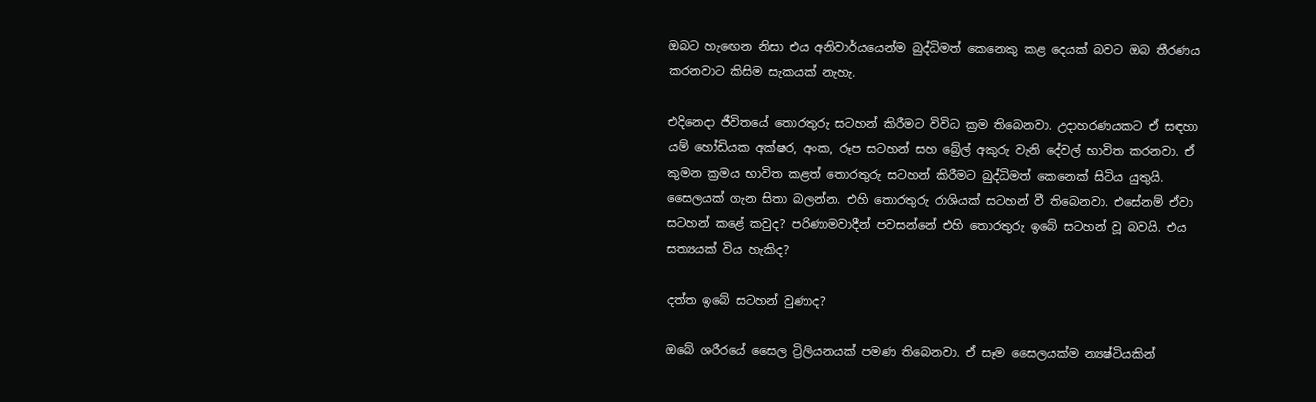ඔබට හැඟෙන නිසා එය අනිවාර්යයෙන්ම බුද්ධිමත් කෙනෙකු කළ දෙයක් බවට ඔබ තීරණය කරනවාට කිසිම සැකයක් නැහැ.

එදිනෙදා ජීවිතයේ තොරතුරු සටහන් කිරීමට විවිධ ක්‍රම තිබෙනවා. උදාහරණයකට ඒ සඳහා යම් හෝඩියක අක්ෂර, අංක, රූප සටහන් සහ බ්‍රේල් අකුරු වැනි දේවල් භාවිත කරනවා. ඒ කුමන ක්‍රමය භාවිත කළත් තොරතුරු සටහන් කිරීමට බුද්ධිමත් කෙනෙක් සිටිය යුතුයි. සෛලයක් ගැන සිතා බලන්න. එහි තොරතුරු රාශියක් සටහන් වී තිබෙනවා. එසේනම් ඒවා සටහන් කළේ කවුද? පරිණාමවාදීන් පවසන්නේ එහි තොරතුරු ඉබේ සටහන් වූ බවයි. එය සත්‍යයක් විය හැකිද?

දත්ත ඉබේ සටහන් වුණාද?

ඔබේ ශරීරයේ සෛල ට්‍රිලියනයක් පමණ තිබෙනවා. ඒ සෑම සෛලයක්ම න්‍යෂ්ටියකින්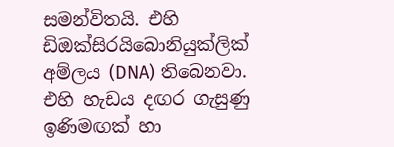සමන්විතයි. එහි ඩිඔක්සිරයිබොනියුක්ලික් අම්ලය (DNA) තිබෙනවා. එහි හැඩය දඟර ගැසුණු ඉණිමඟක් හා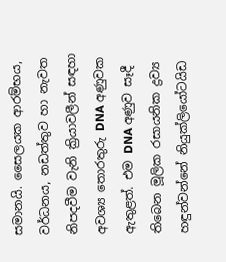සමානයි. සෛලයක ආරම්භය, වර්ධනය, නඩත්තුව හා නැවත නිපදවීම වැනි ක්‍රියාවලීන් සඳහා අවශ්‍ය තොරතුරු DNA අණුවක ඇතුළත්. එම DNA අණුව සෑදී තිබෙන මූලික රසායනික ද්‍රව්‍ය හඳුන්වන්නේ නියුක්ලියෝටයිඩ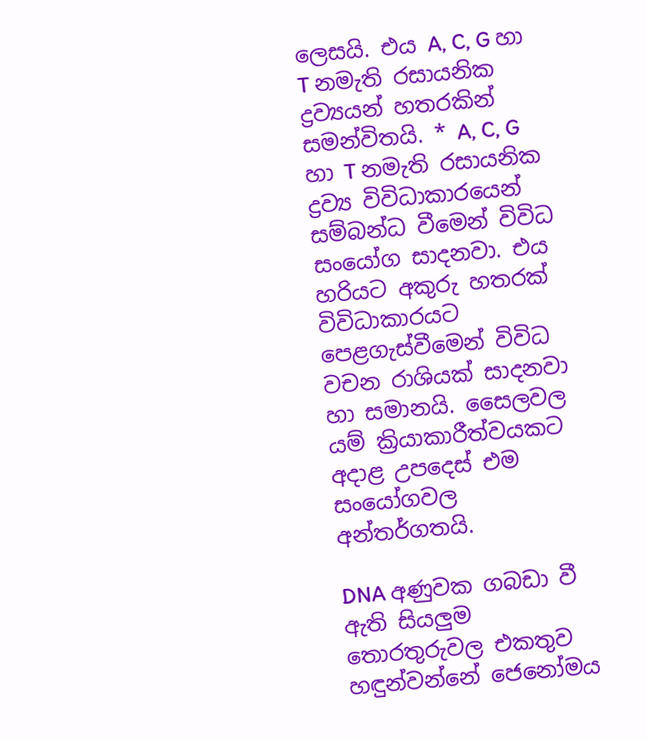ලෙසයි. එය A, C, G හා T නමැති රසායනික ද්‍රව්‍යයන් හතරකින් සමන්විතයි. * A, C, G හා T නමැති රසායනික ද්‍රව්‍ය විවිධාකාරයෙන් සම්බන්ධ වීමෙන් විවිධ සංයෝග සාදනවා. එය හරියට අකුරු හතරක් විවිධාකාරයට පෙළගැස්වීමෙන් විවිධ වචන රාශියක් සාදනවා හා සමානයි. සෛලවල යම් ක්‍රියාකාරීත්වයකට අදාළ උපදෙස් එම සංයෝගවල අන්තර්ගතයි.

DNA අණුවක ගබඩා වී ඇති සියලුම තොරතුරුවල එකතුව හඳුන්වන්නේ ජෙනෝමය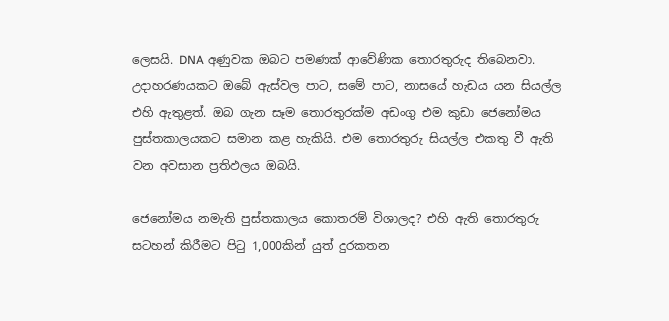ලෙසයි. DNA අණුවක ඔබට පමණක් ආවේණික තොරතුරුද තිබෙනවා. උදාහරණයකට ඔබේ ඇස්වල පාට, සමේ පාට, නාසයේ හැඩය යන සියල්ල එහි ඇතුළත්. ඔබ ගැන සෑම තොරතුරක්ම අඩංගු එම කුඩා ජෙනෝමය පුස්තකාලයකට සමාන කළ හැකියි. එම තොරතුරු සියල්ල එකතු වී ඇති වන අවසාන ප්‍රතිඵලය ඔබයි.

ජෙනෝමය නමැති පුස්තකාලය කොතරම් විශාලද? එහි ඇති තොරතුරු සටහන් කිරීමට පිටු 1,000කින් යුත් දුරකතන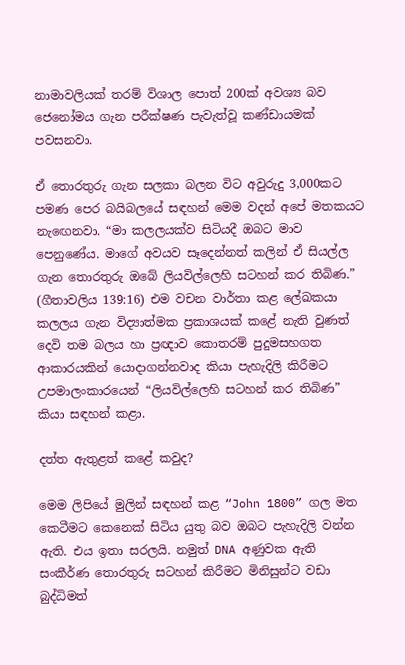නාමාවලියක් තරම් විශාල පොත් 200ක් අවශ්‍ය බව ජෙනෝමය ගැන පරීක්ෂණ පැවැත්වූ කණ්ඩායමක් පවසනවා.

ඒ තොරතුරු ගැන සලකා බලන විට අවුරුදු 3,000කට පමණ පෙර බයිබලයේ සඳහන් මෙම වදන් අපේ මතකයට නැඟෙනවා. “මා කලලයක්ව සිටියදී ඔබට මාව පෙනුණේය. මාගේ අවයව සෑදෙන්නත් කලින් ඒ සියල්ල ගැන තොරතුරු ඔබේ ලියවිල්ලෙහි සටහන් කර තිබිණ.” (ගීතාවලිය 139:16) එම වචන වාර්තා කළ ලේඛකයා කලලය ගැන විද්‍යාත්මක ප්‍රකාශයක් කළේ නැති වුණත් දෙවි තම බලය හා ප්‍රඥාව කොතරම් පුදුමසහගත ආකාරයකින් යොදාගන්නවාද කියා පැහැදිලි කිරීමට උපමාලංකාරයෙන් “ලියවිල්ලෙහි සටහන් කර තිබිණ” කියා සඳහන් කළා.

දත්ත ඇතුළත් කළේ කවුද?

මෙම ලිපියේ මුලින් සඳහන් කළ “John 1800” ගල මත කෙටීමට කෙනෙක් සිටිය යුතු බව ඔබට පැහැදිලි වන්න ඇති. එය ඉතා සරලයි. නමුත් DNA අණුවක ඇති සංකීර්ණ තොරතුරු සටහන් කිරීමට මිනිසුන්ට වඩා බුද්ධිමත්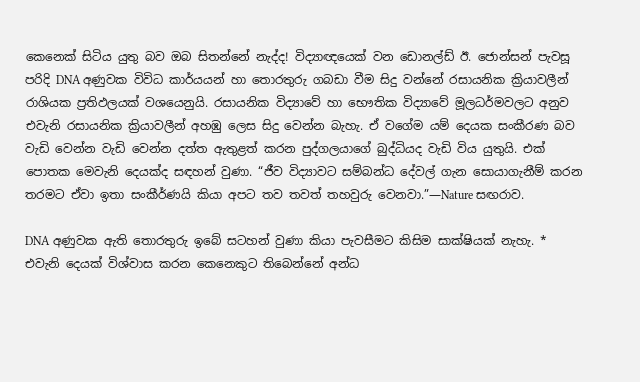කෙනෙක් සිටිය යුතු බව ඔබ සිතන්නේ නැද්ද! විද්‍යාඥයෙක් වන ඩොනල්ඩ් ඊ. ජොන්සන් පැවසූ පරිදි DNA අණුවක විවිධ කාර්යයන් හා තොරතුරු ගබඩා වීම සිදු වන්නේ රසායනික ක්‍රියාවලීන් රාශියක ප්‍රතිඵලයක් වශයෙනුයි. රසායනික විද්‍යාවේ හා භෞතික විද්‍යාවේ මූලධර්මවලට අනුව එවැනි රසායනික ක්‍රියාවලීන් අහඹු ලෙස සිදු වෙන්න බැහැ. ඒ වගේම යම් දෙයක සංකීරණ බව වැඩි වෙන්න වැඩි වෙන්න දත්ත ඇතුළත් කරන පුද්ගලයාගේ බුද්ධියද වැඩි විය යුතුයි. එක් පොතක මෙවැනි දෙයක්ද සඳහන් වුණා. “ජීව විද්‍යාවට සම්බන්ධ දේවල් ගැන සොයාගැනීම් කරන තරමට ඒවා ඉතා සංකීර්ණයි කියා අපට තව තවත් තහවුරු වෙනවා.”—Nature සඟරාව.

DNA අණුවක ඇති තොරතුරු ඉබේ සටහන් වුණා කියා පැවසීමට කිසිම සාක්ෂියක් නැහැ. * එවැනි දෙයක් විශ්වාස කරන කෙනෙකුට තිබෙන්නේ අන්ධ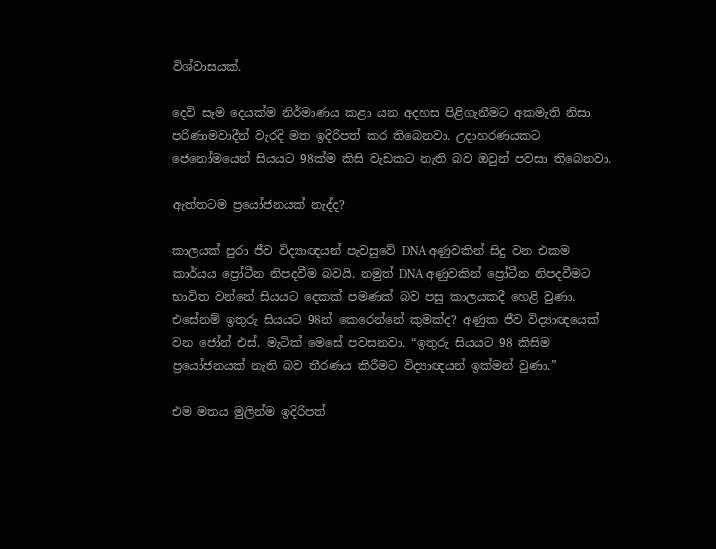විශ්වාසයක්.

දෙවි සෑම දෙයක්ම නිර්මාණය කළා යන අදහස පිළිගැනීමට අකමැති නිසා පරිණාමවාදීන් වැරදි මත ඉදිරිපත් කර තිබෙනවා. උදාහරණයකට ජෙනෝමයෙන් සියයට 98ක්ම කිසි වැඩකට නැති බව ඔවුන් පවසා තිබෙනවා.

ඇත්තටම ප්‍රයෝජනයක් නැද්ද?

කාලයක් පුරා ජීව විද්‍යාඥයන් පැවසුවේ DNA අණුවකින් සිදු වන එකම කාර්යය ප්‍රෝටීන නිපදවීම බවයි. නමුත් DNA අණුවකින් ප්‍රෝටීන නිපදවීමට භාවිත වන්නේ සියයට දෙකක් පමණක් බව පසු කාලයකදී හෙළි වුණා. එසේනම් ඉතුරු සියයට 98න් කෙරෙන්නේ කුමක්ද? අණුක ජීව විද්‍යාඥයෙක් වන ජෝන් එස්. මැටික් මෙසේ පවසනවා. “ඉතුරු සියයට 98 කිසිම ප්‍රයෝජනයක් නැති බව තීරණය කිරීමට විද්‍යාඥයන් ඉක්මන් වුණා.”

එම මතය මුලින්ම ඉදිරිපත්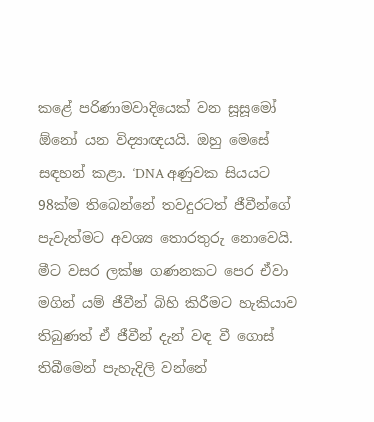කළේ පරිණාමවාදියෙක් වන සූසූමෝ ඕනෝ යන විද්‍යාඥයයි. ඔහු මෙසේ සඳහන් කළා. ‘DNA අණුවක සියයට 98ක්ම තිබෙන්නේ තවදුරටත් ජීවීන්ගේ පැවැත්මට අවශ්‍ය තොරතුරු නොවෙයි. මීට වසර ලක්ෂ ගණනකට පෙර ඒවා මගින් යම් ජීවීන් බිහි කිරීමට හැකියාව තිබුණත් ඒ ජීවීන් දැන් වඳ වී ගොස් තිබීමෙන් පැහැදිලි වන්නේ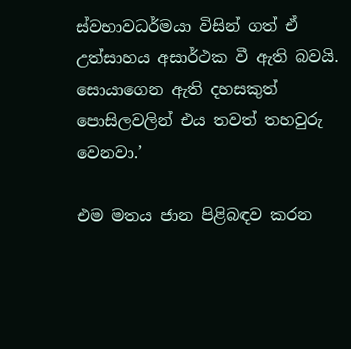ස්වභාවධර්මයා විසින් ගත් ඒ උත්සාහය අසාර්ථක වී ඇති බවයි. සොයාගෙන ඇති දහසකුත් පොසිලවලින් එය තවත් තහවුරු වෙනවා.’

එම මතය ජාන පිළිබඳව කරන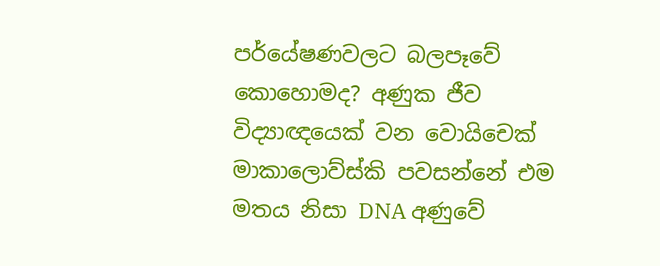පර්යේෂණවලට බලපෑවේ කොහොමද? අණුක ජීව විද්‍යාඥයෙක් වන වොයිචෙක් මාකාලොව්ස්කි පවසන්නේ එම මතය නිසා DNA අණුවේ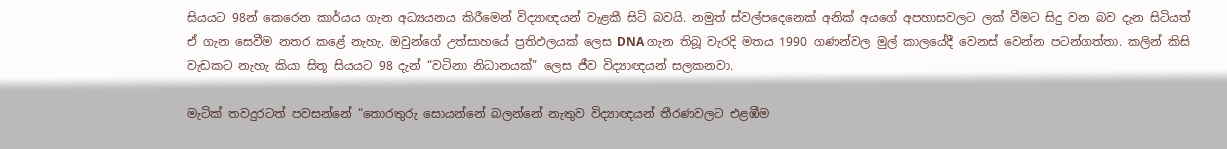සියයට 98න් කෙරෙන කාර්යය ගැන අධ්‍යයනය කිරීමෙන් විද්‍යාඥයන් වැළකී සිටි බවයි. නමුත් ස්වල්පදෙනෙක් අනික් අයගේ අපහාසවලට ලක් වීමට සිදු වන බව දැන සිටියත් ඒ ගැන සෙවීම නතර කළේ නැහැ. ඔවුන්ගේ උත්සාහයේ ප්‍රතිඵලයක් ලෙස DNA ගැන තිබූ වැරදි මතය 1990 ගණන්වල මුල් කාලයේදී වෙනස් වෙන්න පටන්ගත්තා. කලින් කිසි වැඩකට නැහැ කියා සිතූ සියයට 98 දැන් “වටිනා නිධානයක්” ලෙස ජීව විද්‍යාඥයන් සලකනවා.

මැටික් තවදුරටත් පවසන්නේ “තොරතුරු සොයන්නේ බලන්නේ නැතුව විද්‍යාඥයන් තීරණවලට එළඹීම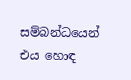සම්බන්ධයෙන් එය හොඳ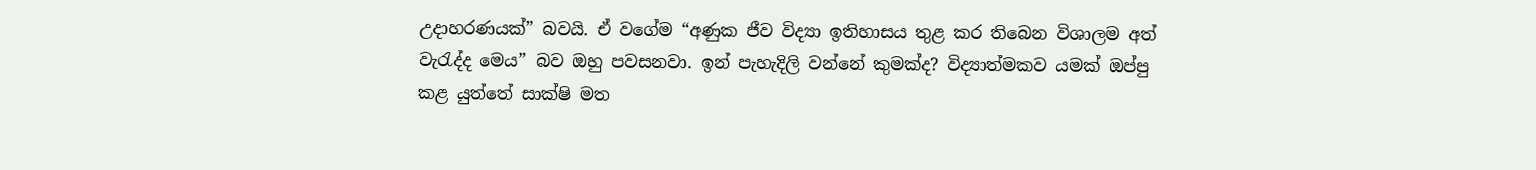උදාහරණයක්” බවයි. ඒ වගේම “අණුක ජීව විද්‍යා ඉතිහාසය තුළ කර තිබෙන විශාලම අත් වැරැද්ද මෙය” බව ඔහු පවසනවා. ඉන් පැහැදිලි වන්නේ කුමක්ද? විද්‍යාත්මකව යමක් ඔප්පු කළ යුත්තේ සාක්ෂි මත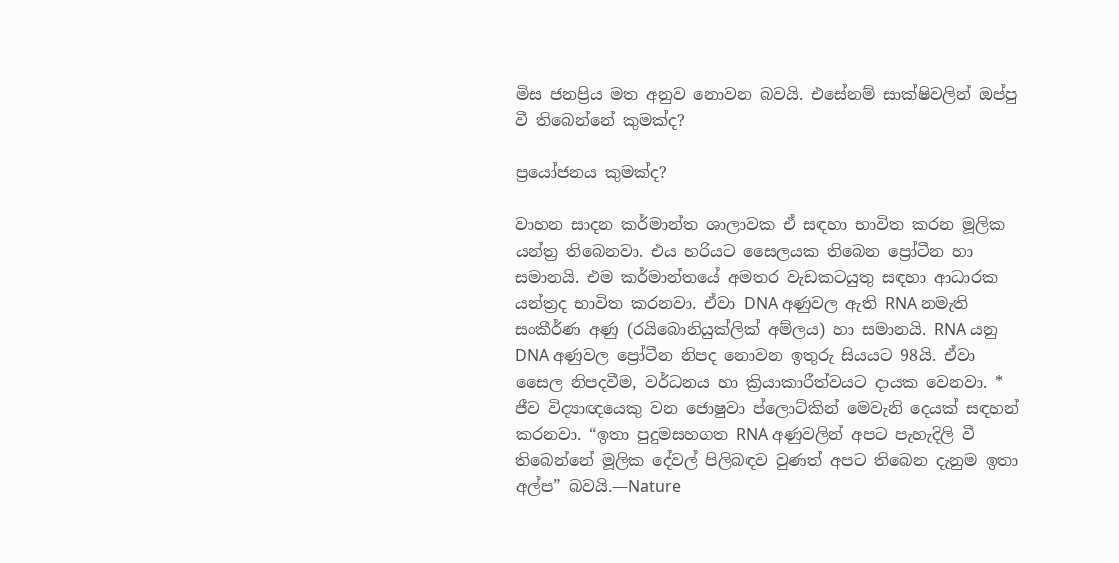මිස ජනප්‍රිය මත අනුව නොවන බවයි. එසේනම් සාක්ෂිවලින් ඔප්පු වී තිබෙන්නේ කුමක්ද?

ප්‍රයෝජනය කුමක්ද?

වාහන සාදන කර්මාන්ත ශාලාවක ඒ සඳහා භාවිත කරන මූලික යන්ත්‍ර තිබෙනවා. එය හරියට සෛලයක තිබෙන ප්‍රෝටීන හා සමානයි. එම කර්මාන්තයේ අමතර වැඩකටයුතු සඳහා ආධාරක යන්ත්‍රද භාවිත කරනවා. ඒවා DNA අණුවල ඇති RNA නමැති සංකීර්ණ අණු (රයිබොනියුක්ලික් අම්ලය) හා සමානයි. RNA යනු DNA අණුවල ප්‍රෝටීන නිපද නොවන ඉතුරු සියයට 98යි. ඒවා සෛල නිපදවීම, වර්ධනය හා ක්‍රියාකාරීත්වයට දායක වෙනවා. * ජීව විද්‍යාඥයෙකු වන ජොෂුවා ප්ලොට්කින් මෙවැනි දෙයක් සඳහන් කරනවා. “ඉතා පුදුමසහගත RNA අණුවලින් අපට පැහැදිලි වී තිබෙන්නේ මූලික දේවල් පිලිබඳව වුණත් අපට තිබෙන දැනුම ඉතා අල්ප” බවයි.—Nature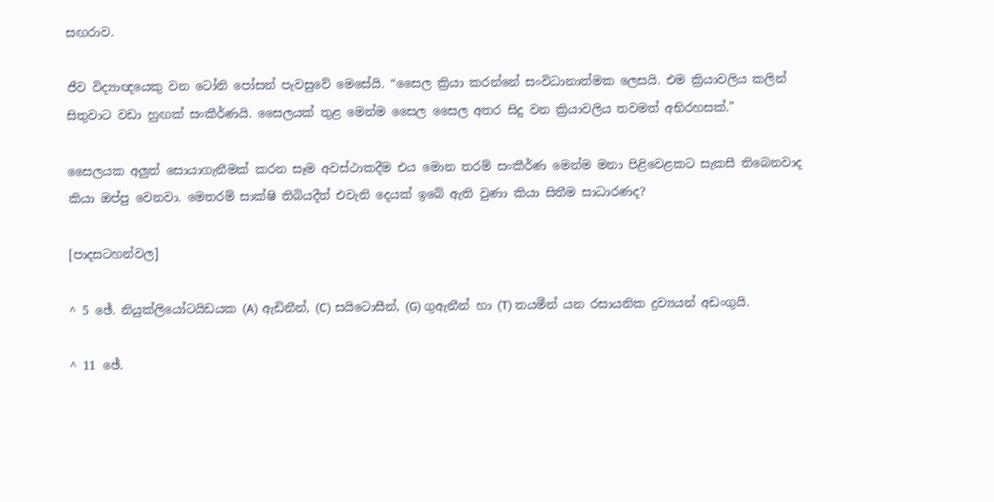සඟරාව.

ජීව විද්‍යාඥයෙකු වන ටෝනි පෝසන් පැවසුවේ මෙසේයි. “සෛල ක්‍රියා කරන්නේ සංවිධානාත්මක ලෙසයි. එම ක්‍රියාවලිය කලින් සිතුවාට වඩා හුඟක් සංකීර්ණයි. සෛලයක් තුළ මෙන්ම සෛල සෛල අතර සිදු වන ක්‍රියාවලිය තවමත් අභිරහසක්.”

සෛලයක අලුත් සොයාගැනීමක් කරන සෑම අවස්ථාකදීම එය මොන තරම් සංකීර්ණ මෙන්ම මනා පිළිවෙළකට සැකසී තිබෙනවාද කියා ඔප්පු වෙනවා. මෙතරම් සාක්ෂි තිබියදීත් එවැනි දෙයක් ඉබේ ඇති වුණා කියා සිතීම සාධාරණද?

[පාදසටහන්වල]

^ 5 ඡේ. නියුක්ලියෝටයිඩයක (A) ඇඩිනීන්, (C) සයිටොසීන්, (G) ගුඇනීන් හා (T) තයමීන් යන රසායනික ද්‍රව්‍යයන් අඩංගුයි.

^ 11 ඡේ.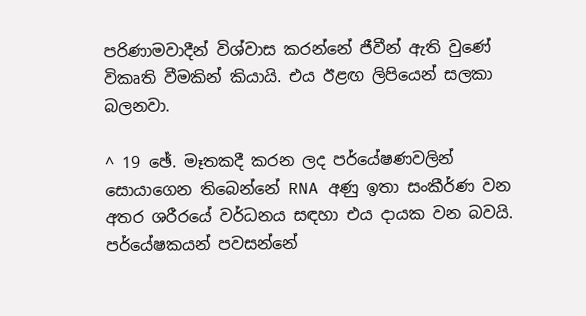පරිණාමවාදීන් විශ්වාස කරන්නේ ජීවීන් ඇති වුණේ විකෘති වීමකින් කියායි. එය ඊළඟ ලිපියෙන් සලකා බලනවා.

^ 19 ඡේ. මෑතකදී කරන ලද පර්යේෂණවලින් සොයාගෙන තිබෙන්නේ RNA අණු ඉතා සංකීර්ණ වන අතර ශරීරයේ වර්ධනය සඳහා එය දායක වන බවයි. පර්යේෂකයන් පවසන්නේ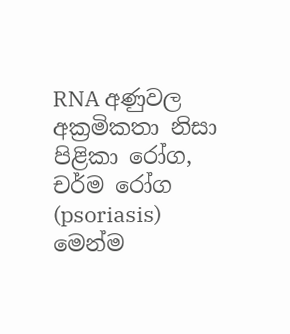RNA අණුවල අක්‍රමිකතා නිසා පිළිකා රෝග, චර්ම රෝග (psoriasis) මෙන්ම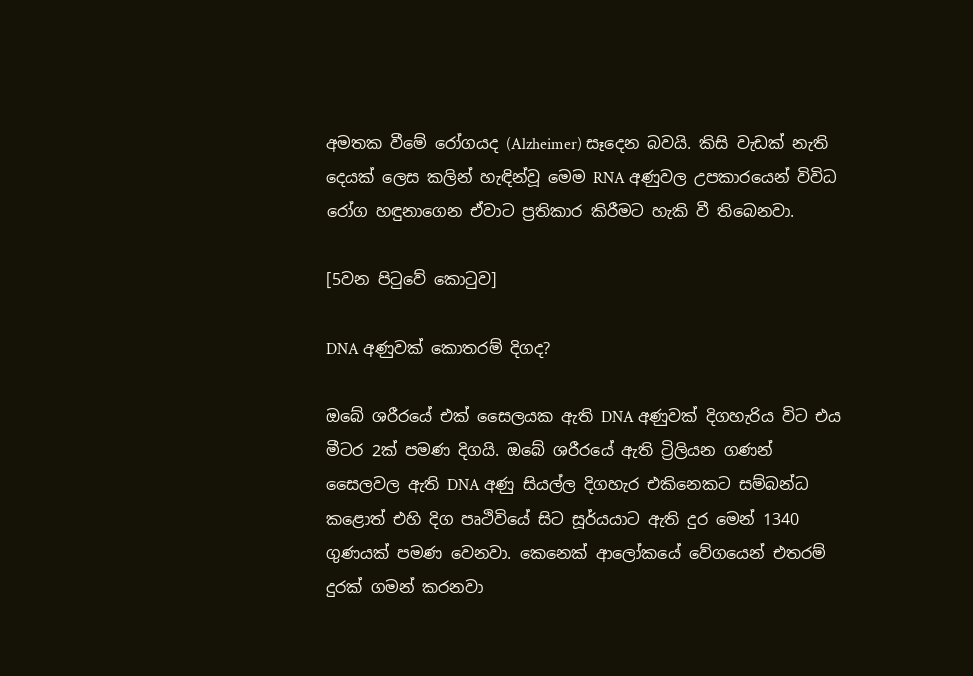අමතක වීමේ රෝගයද (Alzheimer) සෑදෙන බවයි. කිසි වැඩක් නැති දෙයක් ලෙස කලින් හැඳින්වූ මෙම RNA අණුවල උපකාරයෙන් විවිධ රෝග හඳුනාගෙන ඒවාට ප්‍රතිකාර කිරීමට හැකි වී තිබෙනවා.

[5වන පිටුවේ කොටුව]

DNA අණුවක් කොතරම් දිගද?

ඔබේ ශරීරයේ එක් සෛලයක ඇති DNA අණුවක් දිගහැරිය විට එය මීටර 2ක් පමණ දිගයි. ඔබේ ශරීරයේ ඇති ට්‍රිලියන ගණන් සෛලවල ඇති DNA අණු සියල්ල දිගහැර එකිනෙකට සම්බන්ධ කළොත් එහි දිග පෘථිවියේ සිට සූර්යයාට ඇති දුර මෙන් 1340 ගුණයක් පමණ වෙනවා. කෙනෙක් ආලෝකයේ වේගයෙන් එතරම් දුරක් ගමන් කරනවා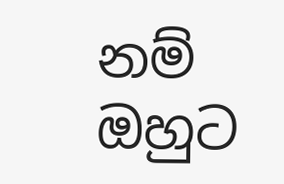නම් ඔහුට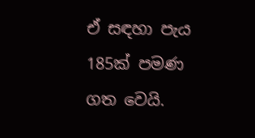ඒ සඳහා පැය 185ක් පමණ ගත වෙයි.